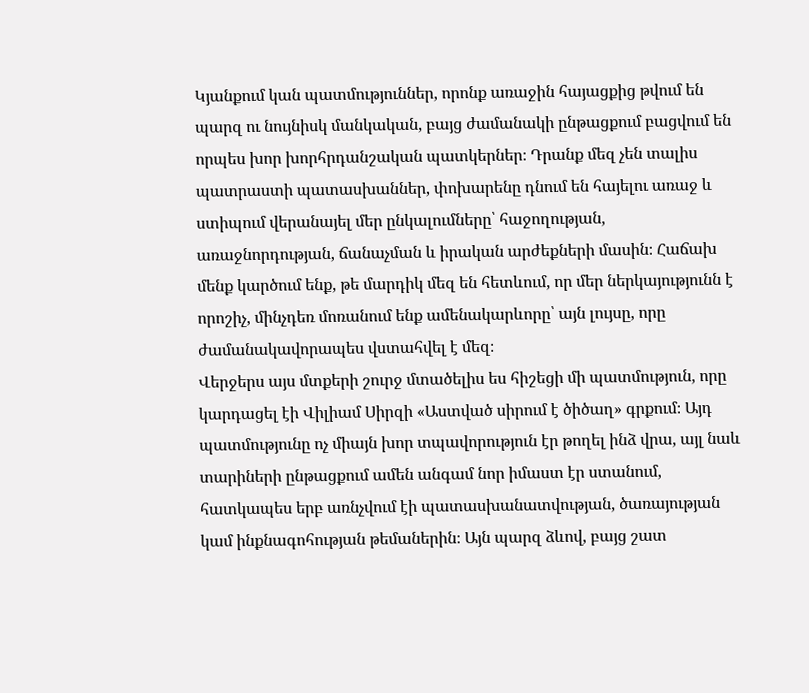Կյանքում կան պատմություններ, որոնք առաջին հայացքից թվում են պարզ ու նույնիսկ մանկական, բայց ժամանակի ընթացքում բացվում են որպես խոր խորհրդանշական պատկերներ։ Դրանք մեզ չեն տալիս պատրաստի պատասխաններ, փոխարենը դնում են հայելու առաջ և ստիպում վերանայել մեր ընկալումները՝ հաջողության, առաջնորդության, ճանաչման և իրական արժեքների մասին։ Հաճախ մենք կարծում ենք, թե մարդիկ մեզ են հետևում, որ մեր ներկայությունն է որոշիչ, մինչդեռ մոռանում ենք ամենակարևորը՝ այն լույսը, որը ժամանակավորապես վստահվել է մեզ։
Վերջերս այս մտքերի շուրջ մտածելիս ես հիշեցի մի պատմություն, որը կարդացել էի Վիլիամ Սիրզի «Աստված սիրում է ծիծաղ» գրքում։ Այդ պատմությունը ոչ միայն խոր տպավորություն էր թողել ինձ վրա, այլ նաև տարիների ընթացքում ամեն անգամ նոր իմաստ էր ստանում, հատկապես երբ առնչվում էի պատասխանատվության, ծառայության կամ ինքնագոհության թեմաներին։ Այն պարզ ձևով, բայց շատ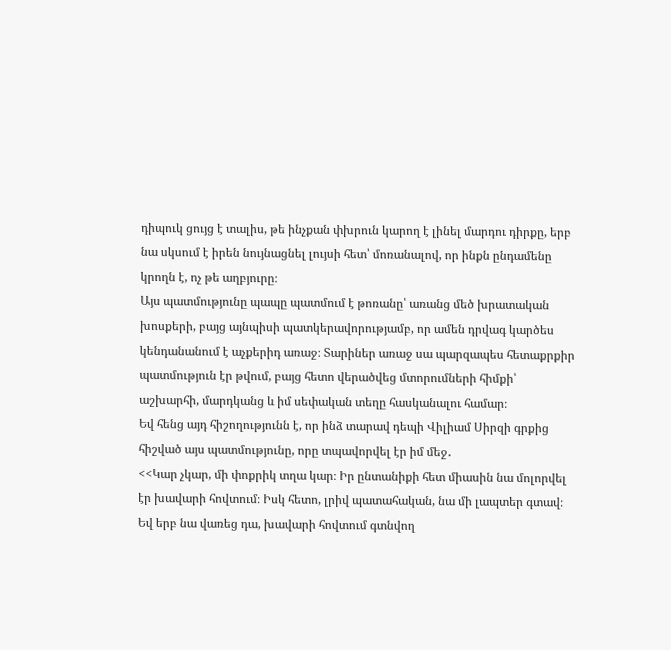դիպուկ ցույց է տալիս, թե ինչքան փխրուն կարող է լինել մարդու դիրքը, երբ նա սկսում է իրեն նույնացնել լույսի հետ՝ մոռանալով, որ ինքն ընդամենը կրողն է, ոչ թե աղբյուրը։
Այս պատմությունը պապը պատմում է թոռանը՝ առանց մեծ խրատական խոսքերի, բայց այնպիսի պատկերավորությամբ, որ ամեն դրվագ կարծես կենդանանում է աչքերիդ առաջ։ Տարիներ առաջ սա պարզապես հետաքրքիր պատմություն էր թվում, բայց հետո վերածվեց մտորումների հիմքի՝ աշխարհի, մարդկանց և իմ սեփական տեղը հասկանալու համար։
Եվ հենց այդ հիշողությունն է, որ ինձ տարավ դեպի Վիլիամ Սիրզի գրքից հիշված այս պատմությունը, որը տպավորվել էր իմ մեջ․
<<Կար չկար, մի փոքրիկ տղա կար։ Իր ընտանիքի հետ միասին նա մոլորվել էր խավարի հովտում։ Իսկ հետո, լրիվ պատահական, նա մի լապտեր գտավ։ Եվ երբ նա վառեց դա, խավարի հովտում գտնվող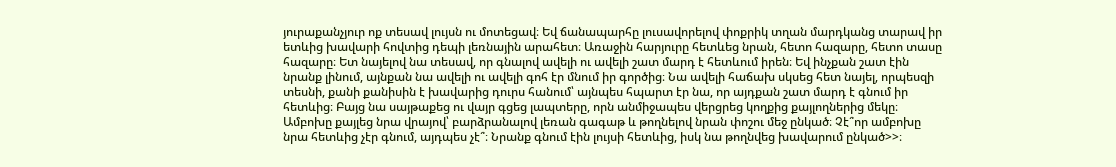յուրաքանչյուր ոք տեսավ լույսն ու մոտեցավ։ Եվ ճանապարհը լուսավորելով փոքրիկ տղան մարդկանց տարավ իր ետևից խավարի հովտից դեպի լեռնային արահետ։ Առաջին հարյուրը հետևեց նրան, հետո հազարը, հետո տասը հազարը։ Ետ նայելով նա տեսավ, որ գնալով ավելի ու ավելի շատ մարդ է հետևում իրեն։ Եվ ինչքան շատ էին նրանք լինում, այնքան նա ավելի ու ավելի գոհ էր մնում իր գործից։ Նա ավելի հաճախ սկսեց հետ նայել, որպեսզի տեսնի, քանի քանիսին է խավարից դուրս հանում՝ այնպես հպարտ էր նա, որ այդքան շատ մարդ է գնում իր հետևից։ Բայց նա սայթաքեց ու վայր գցեց լապտերը, որն անմիջապես վերցրեց կողքից քայլողներից մեկը։ Ամբոխը քայլեց նրա վրայով՝ բարձրանալով լեռան գագաթ և թողնելով նրան փոշու մեջ ընկած։ Չէ՞որ ամբոխը նրա հետևից չէր գնում, այդպես չէ՞։ Նրանք գնում էին լույսի հետևից, իսկ նա թողնվեց խավարում ընկած>>։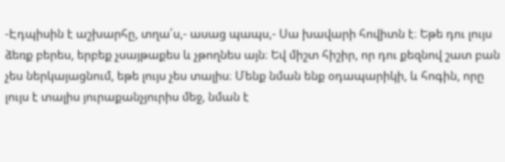-Էդպիսին է աշխարհը, տղա՛ս,- ասաց պապս,- Սա խավարի հովիտն է։ Եթե դու լույս ձեռք բերես, երբեք չսայթաքես և չթողնես այն։ Եվ միշտ հիշիր, որ դու քեզնով շատ բան չես ներկայացնում, եթե լույս չես տալիս։ Մենք նման ենք օդապարիկի, և հոգին, որը լույս է տալիս յուրաքանչյուրիս մեջ, նման է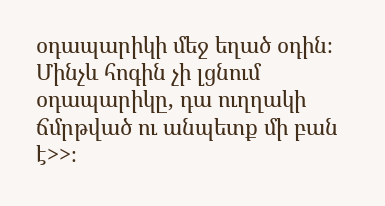օդապարիկի մեջ եղած օդին։ Մինչև հոգին չի լցնում օդապարիկը, դա ուղղակի ճմրթված ու անպետք մի բան է>>։